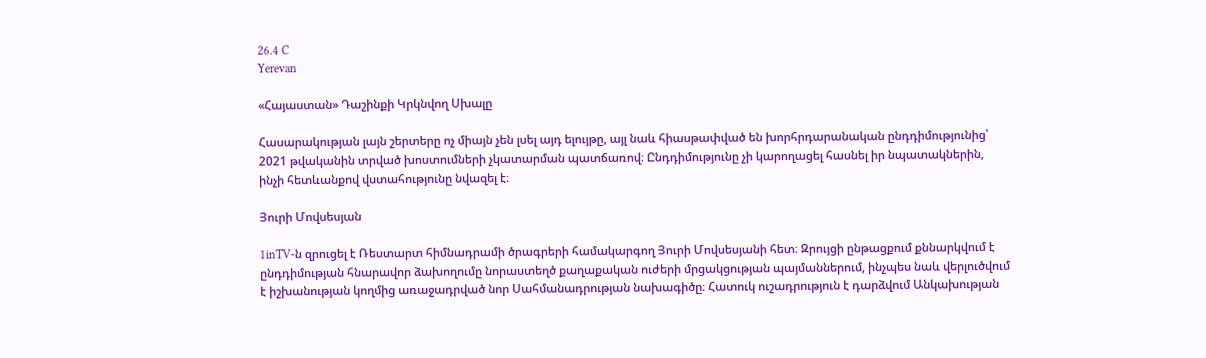26.4 C
Yerevan

«Հայաստան» Դաշինքի Կրկնվող Սխալը

Հասարակության լայն շերտերը ոչ միայն չեն լսել այդ ելույթը, այլ նաև հիասթափված են խորհրդարանական ընդդիմությունից՝ 2021 թվականին տրված խոստումների չկատարման պատճառով։ Ընդդիմությունը չի կարողացել հասնել իր նպատակներին, ինչի հետևանքով վստահությունը նվազել է։

Յուրի Մովսեսյան

1inTV‑ն զրուցել է Ռեստարտ հիմնադրամի ծրագրերի համակարգող Յուրի Մովսեսյանի հետ։ Զրույցի ընթացքում քննարկվում է ընդդիմության հնարավոր ձախողումը նորաստեղծ քաղաքական ուժերի մրցակցության պայմաններում, ինչպես նաև վերլուծվում է իշխանության կողմից առաջադրված նոր Սահմանադրության նախագիծը։ Հատուկ ուշադրություն է դարձվում Անկախության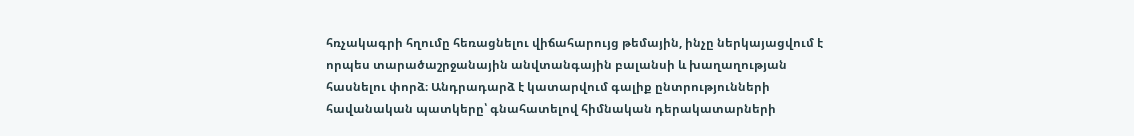հռչակագրի հղումը հեռացնելու վիճահարույց թեմային, ինչը ներկայացվում է որպես տարածաշրջանային անվտանգային բալանսի և խաղաղության հասնելու փորձ։ Անդրադարձ է կատարվում գալիք ընտրությունների հավանական պատկերը՝ գնահատելով հիմնական դերակատարների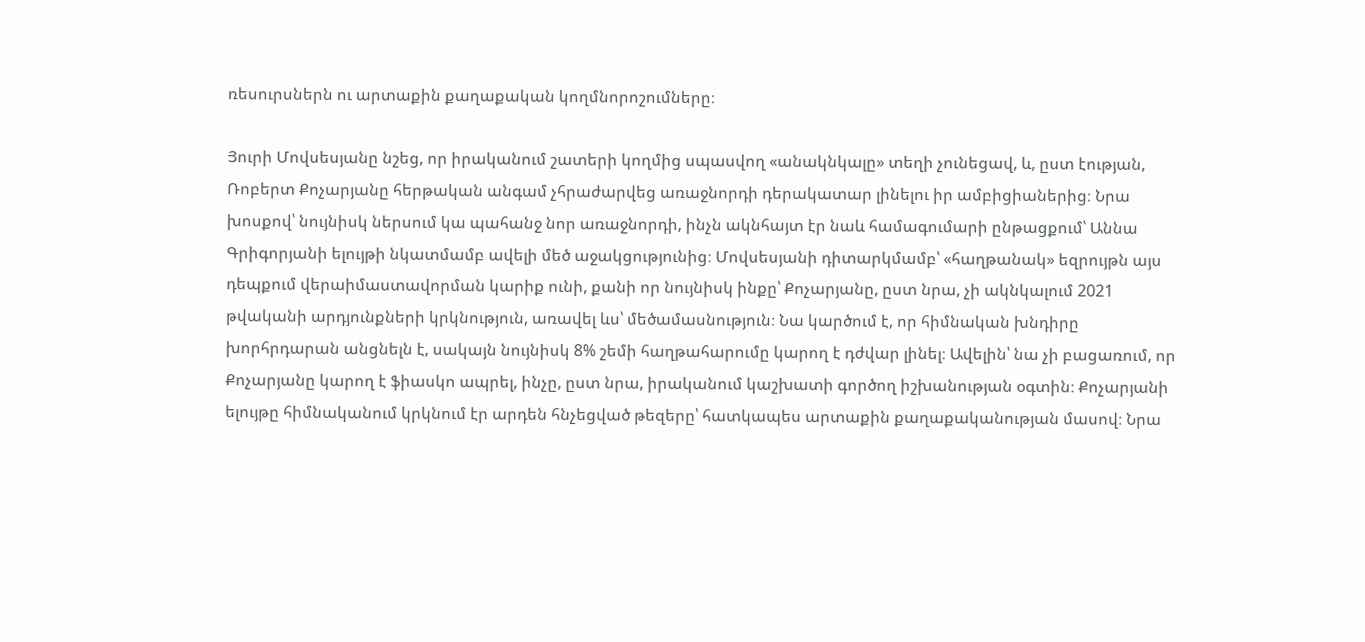ռեսուրսներն ու արտաքին քաղաքական կողմնորոշումները։

Յուրի Մովսեսյանը նշեց, որ իրականում շատերի կողմից սպասվող «անակնկալը» տեղի չունեցավ, և, ըստ էության, Ռոբերտ Քոչարյանը հերթական անգամ չհրաժարվեց առաջնորդի դերակատար լինելու իր ամբիցիաներից։ Նրա խոսքով՝ նույնիսկ ներսում կա պահանջ նոր առաջնորդի, ինչն ակնհայտ էր նաև համագումարի ընթացքում՝ Աննա Գրիգորյանի ելույթի նկատմամբ ավելի մեծ աջակցությունից։ Մովսեսյանի դիտարկմամբ՝ «հաղթանակ» եզրույթն այս դեպքում վերաիմաստավորման կարիք ունի, քանի որ նույնիսկ ինքը՝ Քոչարյանը, ըստ նրա, չի ակնկալում 2021 թվականի արդյունքների կրկնություն, առավել ևս՝ մեծամասնություն։ Նա կարծում է, որ հիմնական խնդիրը խորհրդարան անցնելն է, սակայն նույնիսկ 8% շեմի հաղթահարումը կարող է դժվար լինել։ Ավելին՝ նա չի բացառում, որ Քոչարյանը կարող է ֆիասկո ապրել, ինչը, ըստ նրա, իրականում կաշխատի գործող իշխանության օգտին։ Քոչարյանի ելույթը հիմնականում կրկնում էր արդեն հնչեցված թեզերը՝ հատկապես արտաքին քաղաքականության մասով։ Նրա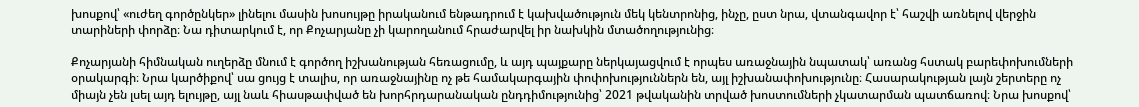խոսքով՝ «ուժեղ գործընկեր» լինելու մասին խոսույթը իրականում ենթադրում է կախվածություն մեկ կենտրոնից, ինչը, ըստ նրա, վտանգավոր է՝ հաշվի առնելով վերջին տարիների փորձը։ Նա դիտարկում է, որ Քոչարյանը չի կարողանում հրաժարվել իր նախկին մտածողությունից։

Քոչարյանի հիմնական ուղերձը մնում է գործող իշխանության հեռացումը, և այդ պայքարը ներկայացվում է որպես առաջնային նպատակ՝ առանց հստակ բարեփոխումների օրակարգի։ Նրա կարծիքով՝ սա ցույց է տալիս, որ առաջնայինը ոչ թե համակարգային փոփոխություններն են, այլ իշխանափոխությունը։ Հասարակության լայն շերտերը ոչ միայն չեն լսել այդ ելույթը, այլ նաև հիասթափված են խորհրդարանական ընդդիմությունից՝ 2021 թվականին տրված խոստումների չկատարման պատճառով։ Նրա խոսքով՝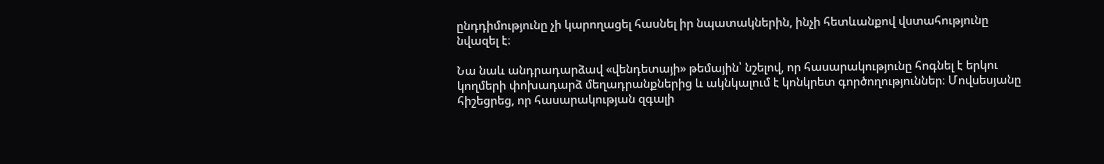ընդդիմությունը չի կարողացել հասնել իր նպատակներին, ինչի հետևանքով վստահությունը նվազել է։

Նա նաև անդրադարձավ «վենդետայի» թեմային՝ նշելով, որ հասարակությունը հոգնել է երկու կողմերի փոխադարձ մեղադրանքներից և ակնկալում է կոնկրետ գործողություններ։ Մովսեսյանը հիշեցրեց, որ հասարակության զգալի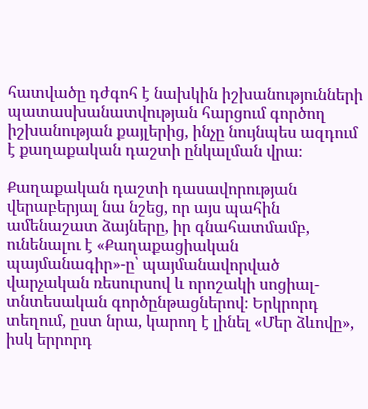հատվածը դժգոհ է նախկին իշխանությունների պատասխանատվության հարցում գործող իշխանության քայլերից, ինչը նույնպես ազդում է քաղաքական դաշտի ընկալման վրա։

Քաղաքական դաշտի դասավորության վերաբերյալ նա նշեց, որ այս պահին ամենաշատ ձայները, իր գնահատմամբ, ունենալու է «Քաղաքացիական պայմանագիր»-ը՝ պայմանավորված վարչական ռեսուրսով և որոշակի սոցիալ-տնտեսական գործընթացներով։ Երկրորդ տեղում, ըստ նրա, կարող է լինել «Մեր ձևովը», իսկ երրորդ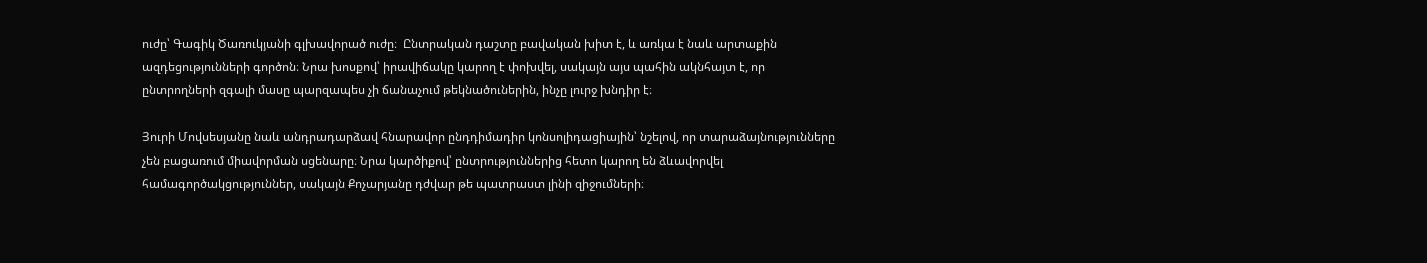ուժը՝ Գագիկ Ծառուկյանի գլխավորած ուժը։  Ընտրական դաշտը բավական խիտ է, և առկա է նաև արտաքին ազդեցությունների գործոն։ Նրա խոսքով՝ իրավիճակը կարող է փոխվել, սակայն այս պահին ակնհայտ է, որ ընտրողների զգալի մասը պարզապես չի ճանաչում թեկնածուներին, ինչը լուրջ խնդիր է։

Յուրի Մովսեսյանը նաև անդրադարձավ հնարավոր ընդդիմադիր կոնսոլիդացիային՝ նշելով, որ տարաձայնությունները չեն բացառում միավորման սցենարը։ Նրա կարծիքով՝ ընտրություններից հետո կարող են ձևավորվել համագործակցություններ, սակայն Քոչարյանը դժվար թե պատրաստ լինի զիջումների։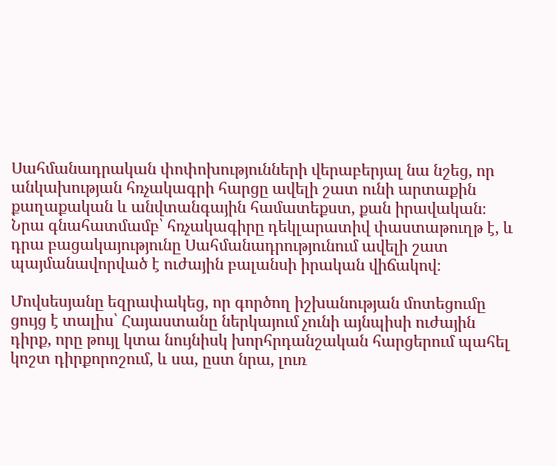Սահմանադրական փոփոխությունների վերաբերյալ նա նշեց, որ անկախության հռչակագրի հարցը ավելի շատ ունի արտաքին քաղաքական և անվտանգային համատեքստ, քան իրավական։ Նրա գնահատմամբ՝ հռչակագիրը դեկլարատիվ փաստաթուղթ է, և դրա բացակայությունը Սահմանադրությունում ավելի շատ պայմանավորված է ուժային բալանսի իրական վիճակով։

Մովսեսյանը եզրափակեց, որ գործող իշխանության մոտեցումը ցույց է տալիս՝ Հայաստանը ներկայում չունի այնպիսի ուժային դիրք, որը թույլ կտա նույնիսկ խորհրդանշական հարցերում պահել կոշտ դիրքորոշում, և սա, ըստ նրա, լուռ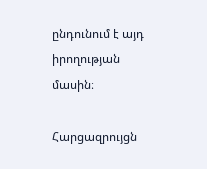ընդունում է այդ իրողության մասին։

Հարցազրույցն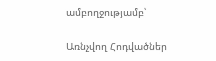ամբողջությամբ՝

Առնչվող Հոդվածներ